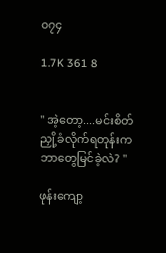၀၇၄

1.7K 361 8


" အဲ့တော့....မင်းစိတ်ညှို့ခံလိုက်ရတုန်းက ဘာတွေမြင်ခဲ့လဲ? "

ဖုန်းကျော့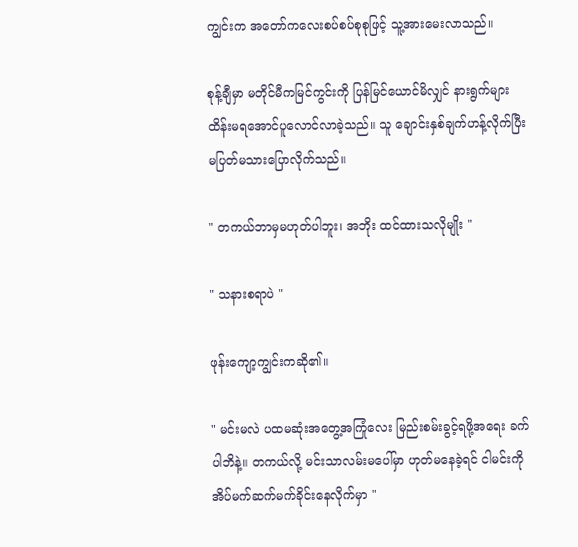ကျွင်းက အတော်ကလေးစပ်စပ်စုစုဖြင့် သူ့အားမေးလာသည်။

စုန့်ချီမှာ မတိုင်မီကမြင်ကွင်းကို ပြန်မြင်ယောင်မိလျှင် နားရွက်များ ထိန်းမရအောင်ပူလောင်လာခဲ့သည်။ သူ ချောင်းနှစ်ချက်ဟန့်လိုက်ပြီး မပြတ်မသားပြောလိုက်သည်။

" တကယ်ဘာမှမဟုတ်ပါဘူး၊ အဘိုး ထင်ထားသလိုမျိုး "

" သနားစရာပဲ "

ဖုန်းကျော့ကျွင်းကဆို၏။

" မင်းမလဲ ပထမဆုံးအတွေ့အကြုံလေး မြည်းစမ်းခွင့်ရဖို့အရေး ခက်ပါဘိနဲ့။ တကယ်လို့ မင်းသာလမ်းမပေါ်မှာ ဟုတ်မနေခဲ့ရင် ငါမင်းကို အိပ်မက်ဆက်မက်ခိုင်းနေလိုက်မှာ "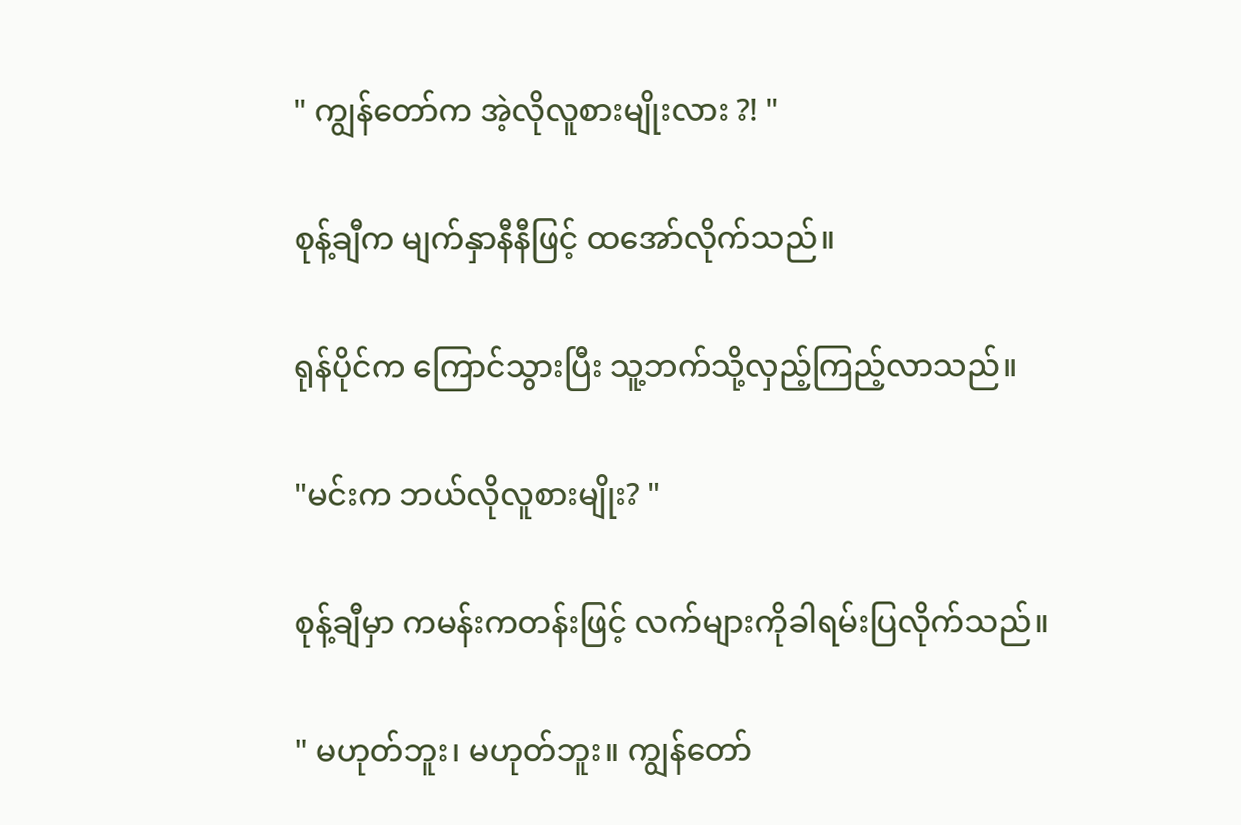" ကျွန်တော်က အဲ့လိုလူစားမျိုးလား ?! "

စုန့်ချီက မျက်နှာနီနီဖြင့် ထအော်လိုက်သည်။

ရုန်ပိုင်က ကြောင်သွားပြီး သူ့ဘက်သို့လှည့်ကြည့်လာသည်။

"မင်းက ဘယ်လိုလူစားမျိုး? "

စုန့်ချီမှာ ကမန်းကတန်းဖြင့် လက်များကိုခါရမ်းပြလိုက်သည်။

" မဟုတ်ဘူး၊ မဟုတ်ဘူး။ ကျွန်တော်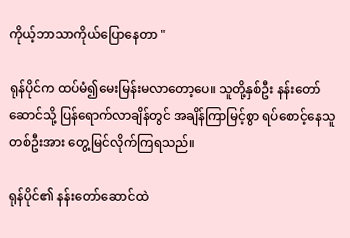ကိုယ့်ဘာသာကိုယ်ပြောနေတာ "

ရုန်ပိုင်က ထပ်မံ၍မေးမြန်းမလာတော့ပေ။ သူတို့နှစ်ဦး နန်းတော်ဆောင်သို့ ပြန်ရောက်လာချိန်တွင် အချိန်ကြာမြင့်စွာ ရပ်စောင့်နေသူတစ်ဦးအား တွေ့မြင်လိုက်ကြရသည်။

ရုန်ပိုင်၏ နန်းတော်ဆောင်ထဲ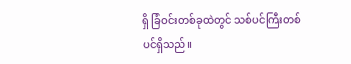ရှိ ခြံဝင်းတစ်ခုထဲတွင် သစ်ပင်ကြီးတစ်ပင်ရှိသည်။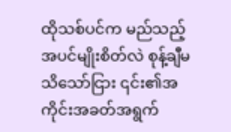ထိုသစ်ပင်က မည်သည့်အပင်မျိုးစိတ်လဲ စုန့်ချီမသိသော်ငြား ၎င်း၏အကိုင်းအခတ်အရွက်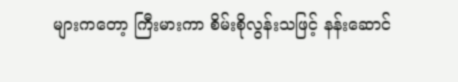များကတော့ ကြီးမားကာ စိမ်းစိုလွန်းသဖြင့် နန်းဆောင်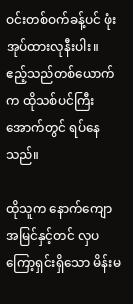ဝင်းတစ်ဝက်ခန့်ပင် ဖုံးအုပ်ထားလုနီးပါး။ ဧည့်သည်တစ်ယောက်က ထိုသစ်ပင်ကြီးအောက်တွင် ရပ်နေသည်။

ထိုသူက နောက်ကျောအမြင်နှင့်တင် လှပကြော့ရှင်းရှိသော မိန်းမ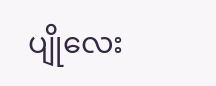ပျိုလေး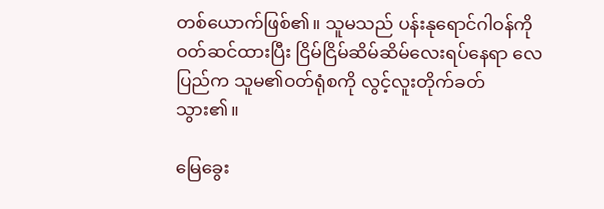တစ်ယောက်ဖြစ်၏။ သူမသည် ပန်းနုရောင်ဂါဝန်ကိုဝတ်ဆင်ထားပြီး ငြိမ်ငြိမ်ဆိမ်ဆိမ်လေးရပ်နေရာ လေပြည်က သူမ၏ဝတ်ရုံစကို လွင့်လူးတိုက်ခတ်သွား၏။

မြေခွေး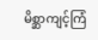မိစ္ဆာကျင့်ကြံ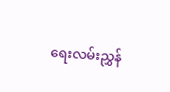ရေးလမ်းညွှန်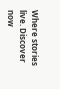Where stories live. Discover now